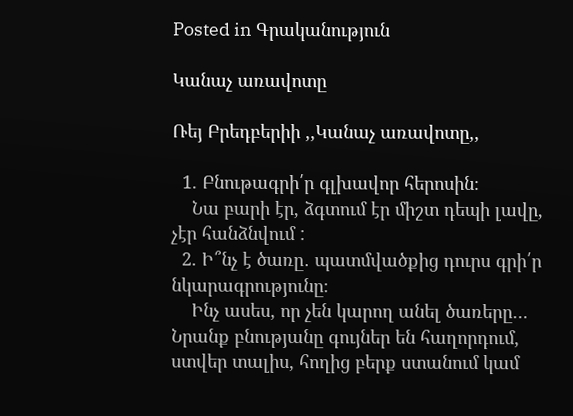Posted in Գրականություն

Կանաչ առավոտը

Ռեյ Բրեդբերիի ,,Կանաչ առավոտը,,

  1. Բնութագրի՛ր գլխավոր հերոսին։
    Նա բարի էր, ձգտում էր միշտ դեպի լավը, չէր հանձնվում :
  2. Ի՞նչ է ծառը․ պատմվածքից դուրս գրի՛ր նկարագրությունը։
    Ինչ ասես, որ չեն կարող անել ծառերը… Նրանք բնությանը գույներ են հաղորդում, ստվեր տալիս, հողից բերք ստանում կամ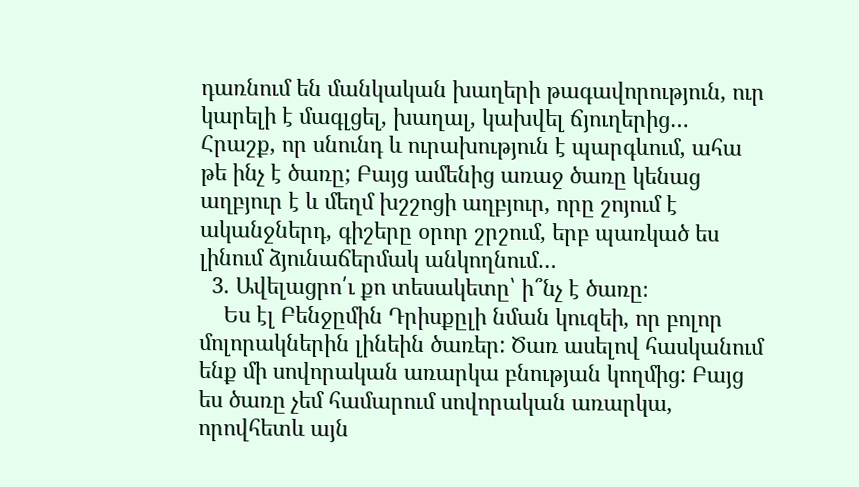դառնում են մանկական խաղերի թագավորություն, ուր կարելի է մագլցել, խաղալ, կախվել ճյուղերից… Հրաշք, որ սնունդ և ուրախություն է պարգևում, ահա թե ինչ է ծառը; Բայց ամենից առաջ ծառը կենաց աղբյուր է և մեղմ խշշոցի աղբյուր, որը շոյում է ականջներդ, գիշերը օրոր շրշում, երբ պառկած ես լինում ձյունաճերմակ անկողնում…
  3. Ավելացրո՛ւ քո տեսակետը՝ ի՞նչ է ծառը։
    Ես էլ Բենջըմին Դրիսքըլի նման կուզեի, որ բոլոր մոլորակներին լինեին ծառեր: Ծառ ասելով հասկանում ենք մի սովորական առարկա բնության կողմից: Բայց ես ծառը չեմ համարում սովորական առարկա, որովհետև այն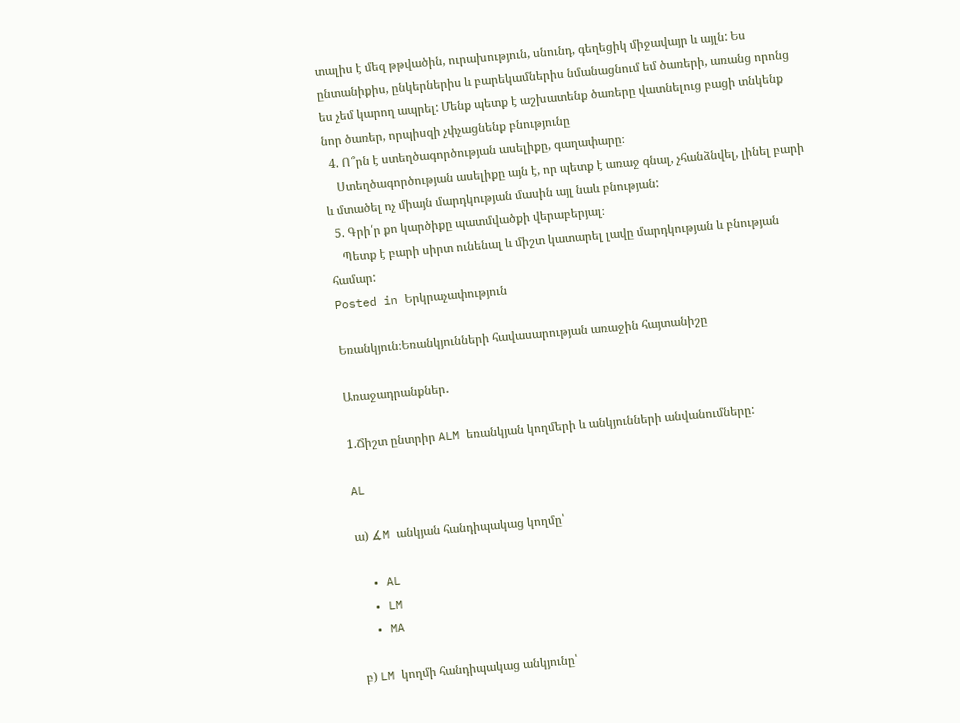տալիս է մեզ թթվածին, ուրախություն, սնունդ, գեղեցիկ միջավայր և այլն: Ես ընտանիքիս, ընկերներիս և բարեկամներիս նմանացնում եմ ծառերի, առանց որոնց ես չեմ կարող ապրել: Մենք պետք է աշխատենք ծառերը վատնելուց բացի տնկենք նոր ծառեր, որպիսզի չփչացնենք բնությունը
  4. Ո՞րն է ստեղծագործության ասելիքը, գաղափարը։
    Ստեղծագործության ասելիքը այն է, որ պետք է առաջ գնալ, չհանձնվել, լինել բարի և մտածել ոչ միայն մարդկության մասին այլ նաև բնության:
  5. Գրի՛ր քո կարծիքը պատմվածքի վերաբերյալ։
    Պետք է բարի սիրտ ունենալ և միշտ կատարել լավը մարդկության և բնության համար:
Posted in Երկրաչափություն

Եռանկյուն։Եռանկյունների հավասարության առաջին հայտանիշը

Առաջադրանքներ․

1.Ճիշտ ընտրիր ALM եռանկյան կողմերի և անկյունների անվանումները:

AL

ա) ∡M անկյան հանդիպակաց կողմը՝

  • AL
  • LM
  • MA

բ) LM կողմի հանդիպակաց անկյունը՝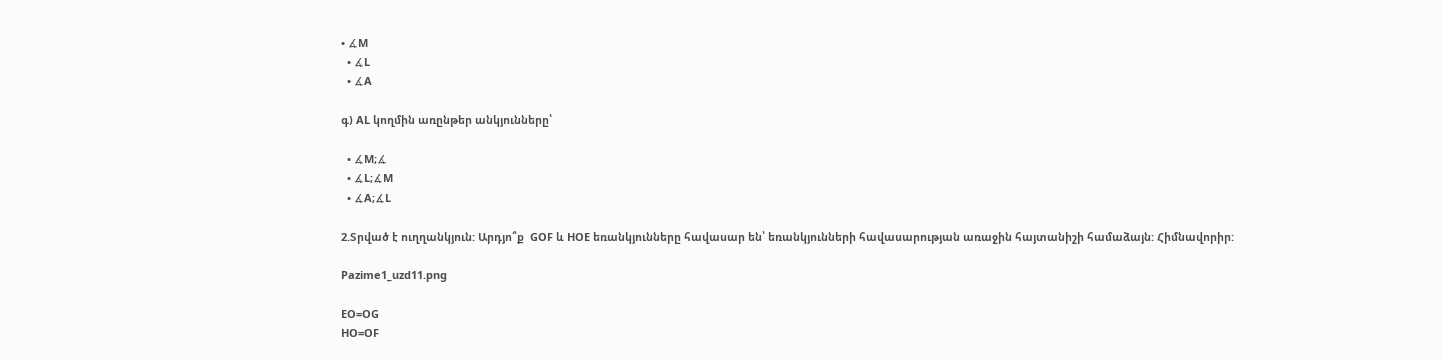• ∡M
  • ∡L
  • ∡A

գ) AL կողմին առընթեր անկյունները՝

  • ∡M;∡
  • ∡L;∡M
  • ∡A;∡L

2.Տրված է ուղղանկյուն: Արդյո՞ք  GOF և HOE եռանկյունները հավասար են՝ եռանկյունների հավասարության առաջին հայտանիշի համաձայն: Հիմնավորիր:

Pazime1_uzd11.png

EO=OG
HO=OF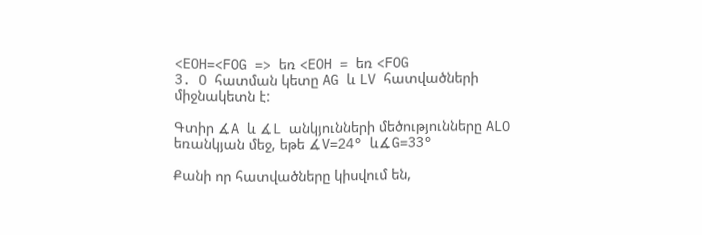<EOH=<FOG => եռ <EOH = եռ <FOG
3. O հատման կետը AG և LV հատվածների միջնակետն է:

Գտիր ∡A և ∡L անկյունների մեծությունները ALO եռանկյան մեջ, եթե ∡V=24° և∡G=33°

Քանի որ հատվածները կիսվում են,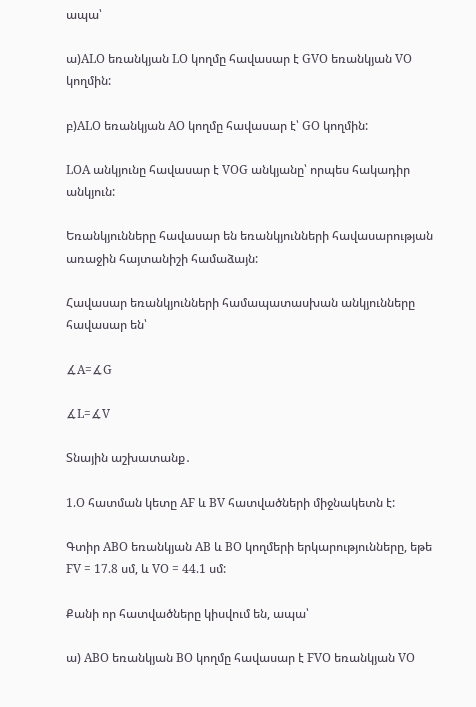ապա՝

ա)ALO եռանկյան LO կողմը հավասար է GVO եռանկյան VO կողմին:

բ)ALO եռանկյան AO կողմը հավասար է՝ GO կողմին:

LOA անկյունը հավասար է VOG անկյանը՝ որպես հակադիր անկյուն:

Եռանկյունները հավասար են եռանկյունների հավասարության առաջին հայտանիշի համաձայն:

Հավասար եռանկյունների համապատասխան անկյունները հավասար են՝

∡A=∡G

∡L=∡V

Տնային աշխատանք․

1.O հատման կետը AF և BV հատվածների միջնակետն է:

Գտիր ABO եռանկյան AB և BO կողմերի երկարությունները, եթե FV = 17.8 սմ, և VO = 44.1 սմ:

Քանի որ հատվածները կիսվում են, ապա՝

ա) ABO եռանկյան BO կողմը հավասար է FVO եռանկյան VO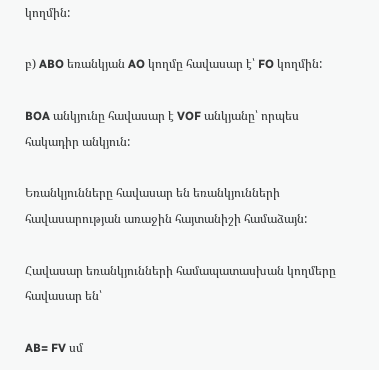կողմին:

բ) ABO եռանկյան AO կողմը հավասար է՝ FO կողմին:

BOA անկյունը հավասար է VOF անկյանը՝ որպես հակադիր անկյուն:

Եռանկյունները հավասար են եռանկյունների հավասարության առաջին հայտանիշի համաձայն:

Հավասար եռանկյունների համապատասխան կողմերը հավասար են՝

AB= FV սմ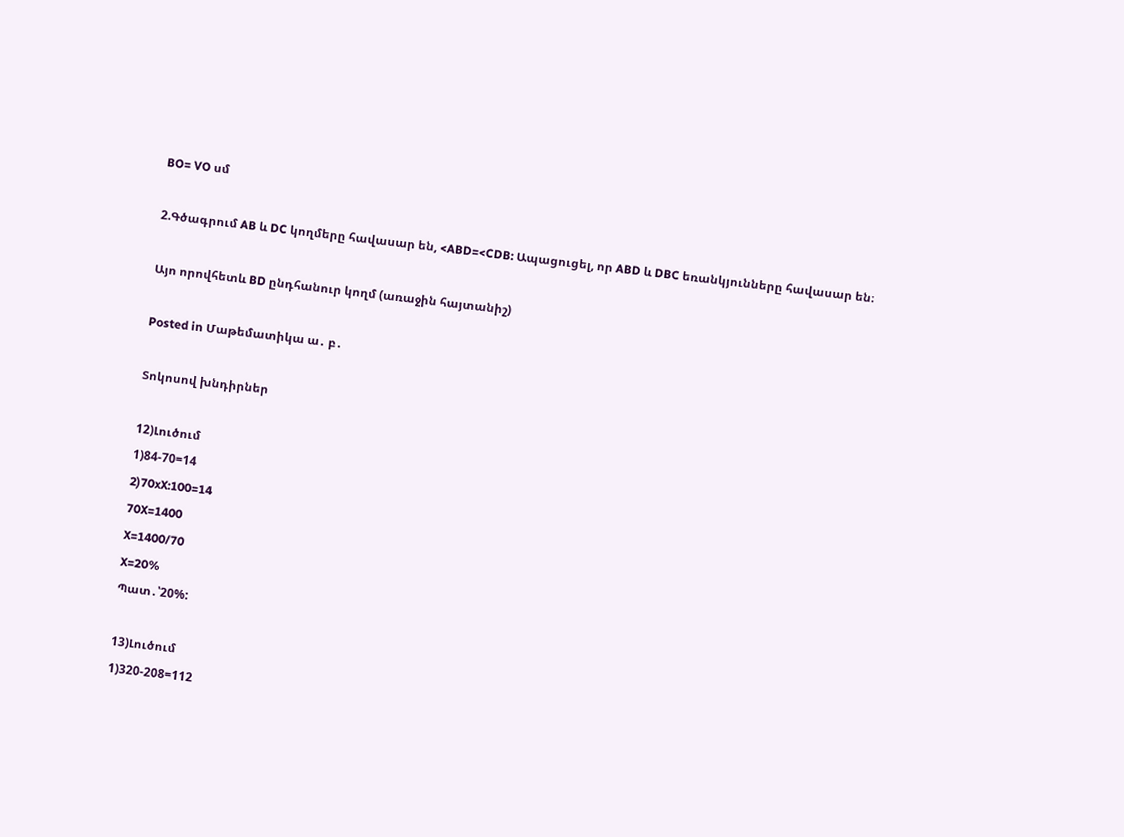BO= VO սմ

2.Գծագրում AB և DC կողմերը հավասար են, <ABD=<CDB: Ապացուցել, որ ABD և DBC եռանկյունները հավասար են։

Այո որովհետև BD ընդհանուր կողմ (առաջին հայտանիշ)

Posted in Մաթեմատիկա ա․ բ․

Տոկոսով խնդիրներ

12)Լուծում
1)84-70=14
2)70xX:100=14
70X=1400
X=1400/70
X=20%
Պատ․՝20%:

13)Լուծում
1)320-208=112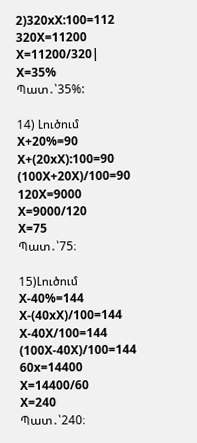2)320xX:100=112
320X=11200
X=11200/320|
X=35%
Պատ․՝35%:

14) Լուծում
X+20%=90
X+(20xX):100=90
(100X+20X)/100=90
120X=9000
X=9000/120
X=75
Պատ․՝75։

15)Լուծում
X-40%=144
X-(40xX)/100=144
X-40X/100=144
(100X-40X)/100=144
60x=14400
X=14400/60
X=240
Պատ․՝240։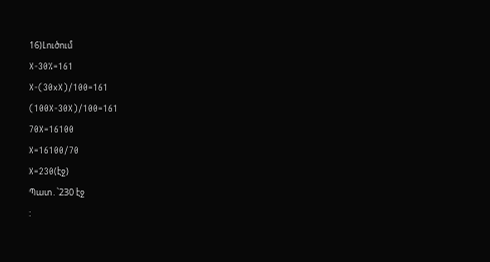16)Լուծում
X-30%=161
X-(30xX)/100=161
(100X-30X)/100=161
70X=16100
X=16100/70
X=230(էջ)
Պատ․՝230 էջ
: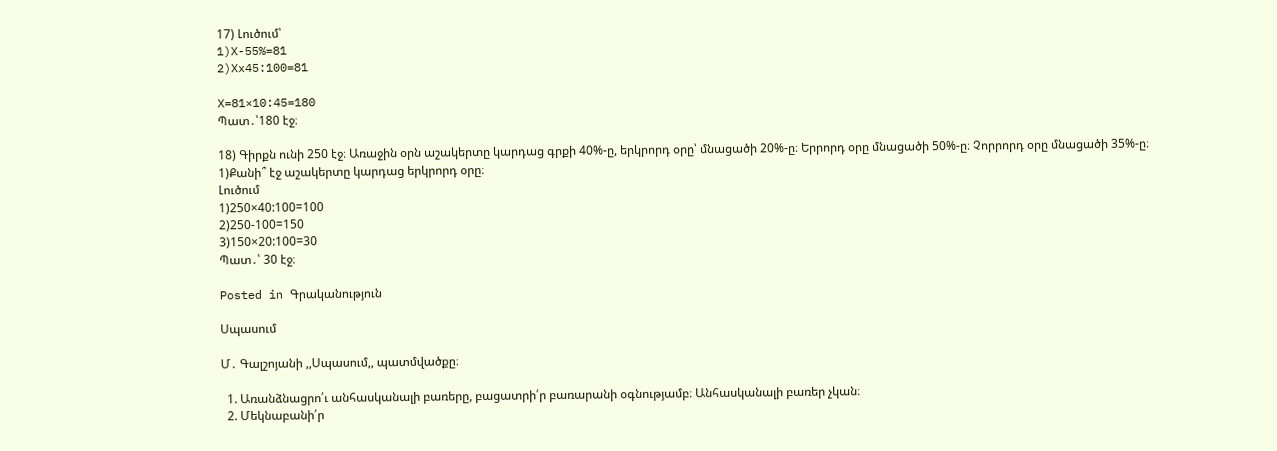17) Լուծում՝
1)X-55%=81
2)Xx45:100=81

X=81×10:45=180
Պատ․՝180 էջ։

18) Գիրքն ունի 250 էջ։ Առաջին օրն աշակերտը կարդաց գրքի 40%-ը, երկրորդ օրը՝ մնացածի 20%-ը։ Երրորդ օրը մնացածի 50%-ը։ Չորրորդ օրը մնացածի 35%-ը։
1)Քանի՞ էջ աշակերտը կարդաց երկրորդ օրը։
Լուծում
1)250×40:100=100
2)250-100=150
3)150×20:100=30
Պատ․՝ 30 էջ։

Posted in Գրականություն

Սպասում

Մ․ Գալշոյանի ,,Սպասում,, պատմվածքը։

  1. Առանձնացրո՛ւ անհասկանալի բառերը, բացատրի՛ր բառարանի օգնությամբ։ Անհասկանալի բառեր չկան։
  2. Մեկնաբանի՛ր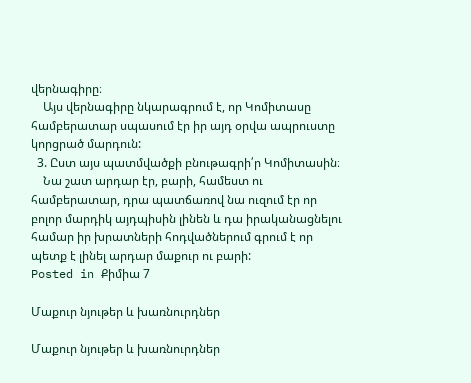վերնագիրը։
    Այս վերնագիրը նկարագրում է, որ Կոմիտասը համբերատար սպասում էր իր այդ օրվա ապրուստը կորցրած մարդուն:
  3. Ըստ այս պատմվածքի բնութագրի՛ր Կոմիտասին։
    Նա շատ արդար էր, բարի, համեստ ու համբերատար, դրա պատճառով նա ուզում էր որ բոլոր մարդիկ այդպիսին լինեն և դա իրականացնելու համար իր խրատների հոդվածներում գրում է որ պետք է լինել արդար մաքուր ու բարի:
Posted in Քիմիա 7

Մաքուր նյութեր և խառնուրդներ

Մաքուր նյութեր և խառնուրդներ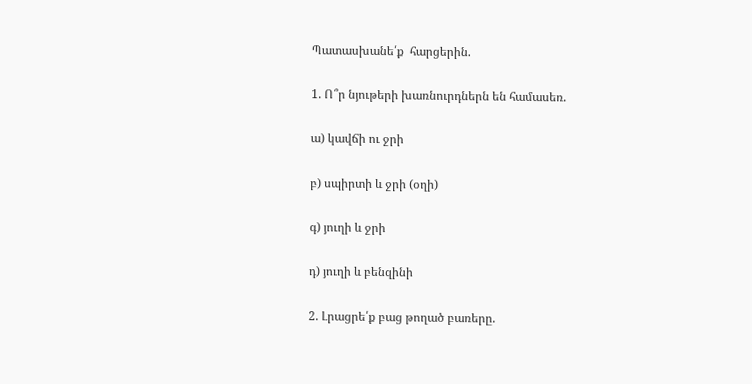Պատասխանե՛ք  հարցերին.

1. Ո՞ր նյութերի խառնուրդներն են համասեռ.

ա) կավճի ու ջրի

բ) սպիրտի և ջրի (օղի)

գ) յուղի և ջրի

դ) յուղի և բենզինի

2. Լրացրե՛ք բաց թողած բառերը.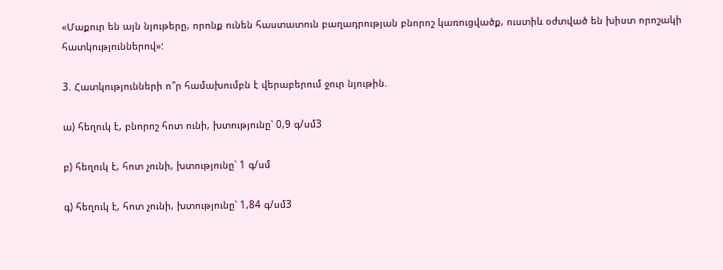«Մաքուր են այն նյութերը, որոնք ունեն հաստատուն բաղադրության բնորոշ կառուցվածք, ուստիև օժտված են խիստ որոշակի հատկություններով»:

3. Հատկությունների ո՞ր համախումբն է վերաբերում ջուր նյութին.

ա) հեղուկ է, բնորոշ հոտ ունի, խտությունը՝ 0,9 գ/սմ3

բ) հեղուկ է, հոտ չունի, խտությունը՝ 1 գ/սմ

գ) հեղուկ է, հոտ չունի, խտությունը՝ 1,84 գ/սմ3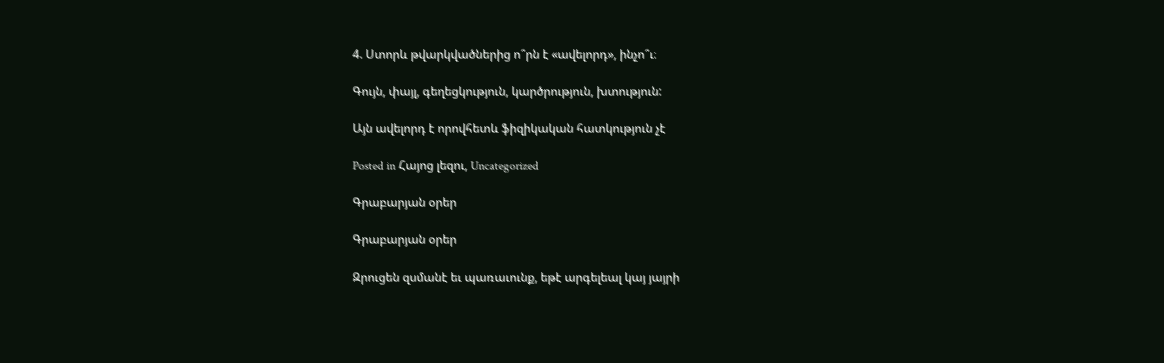4. Ստորև թվարկվածներից ո՞րն է «ավելորդ», ինչո՞ւ։

Գույն, փայլ, գեղեցկություն, կարծրություն, խտություն:

Այն ավելորդ է որովհետև ֆիզիկական հատկություն չէ

Posted in Հայոց լեզու, Uncategorized

Գրաբարյան օրեր

Գրաբարյան օրեր

Զրուցեն զսմանէ եւ պառաւունք, եթէ արգելեալ կայ յայրի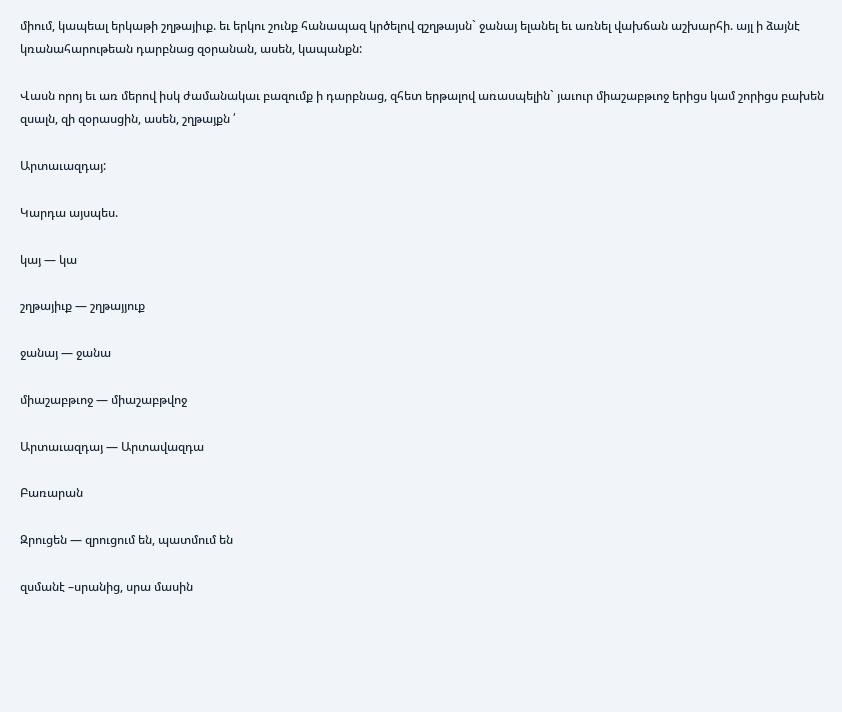միում, կապեալ երկաթի շղթայիւք. եւ երկու շունք հանապազ կրծելով զշղթայսն` ջանայ ելանել եւ առնել վախճան աշխարհի. այլ ի ձայնէ կռանահարութեան դարբնաց զօրանան, ասեն, կապանքն:

Վասն որոյ եւ առ մերով իսկ ժամանակաւ բազումք ի դարբնաց, զհետ երթալով առասպելին` յաւուր միաշաբթւոջ երիցս կամ շորիցս բախեն զսալն, զի զօրասցին, ասեն, շղթայքն ՛

Արտաւազդայ:

Կարդա այսպես.

կայ — կա

շղթայիւք — շղթայյուք

ջանայ — ջանա

միաշաբթւոջ — միաշաբթվոջ

Արտաւազդայ — Արտավազդա

Բառարան

Զրուցեն — զրուցում են, պատմում են

զսմանէ –սրանից, սրա մասին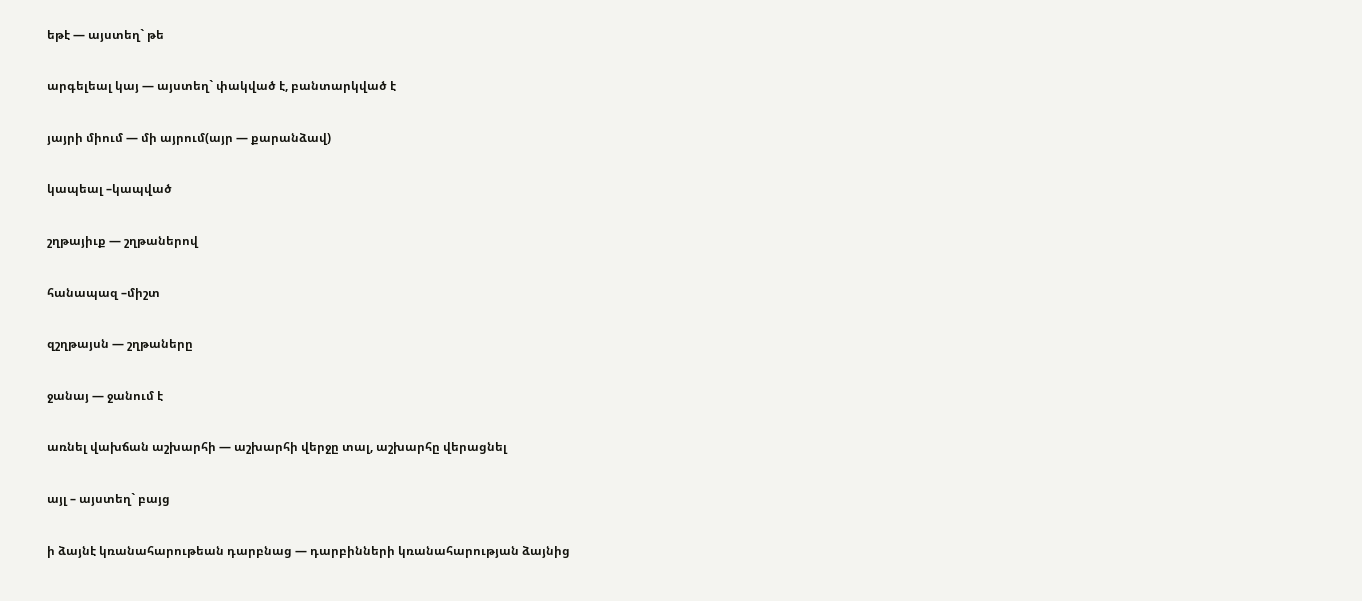եթէ — այստեղ` թե

արգելեալ կայ — այստեղ` փակված է, բանտարկված է

յայրի միում — մի այրում(այր — քարանձավ)

կապեալ –կապված

շղթայիւք — շղթաներով

հանապազ –միշտ

զշղթայսն — շղթաները

ջանայ — ջանում է

առնել վախճան աշխարհի — աշխարհի վերջը տալ, աշխարհը վերացնել

այլ – այստեղ` բայց

ի ձայնէ կռանահարութեան դարբնաց — դարբինների կռանահարության ձայնից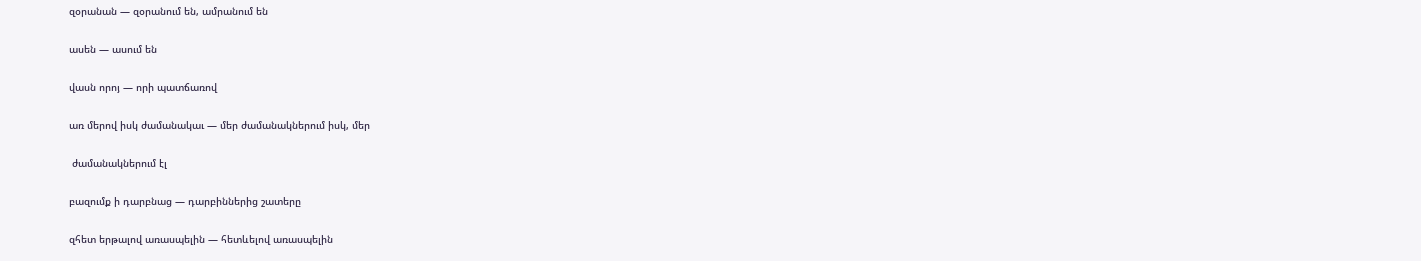զօրանան — զօրանում են, ամրանում են

ասեն — ասում են

վասն որոյ — որի պատճառով

առ մերով իսկ ժամանակաւ — մեր ժամանակներում իսկ, մեր

 ժամանակներում էլ

բազումք ի դարբնաց — դարբիններից շատերը

զհետ երթալով առասպելին — հետևելով առասպելին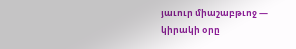յաւուր միաշաբթւոջ — կիրակի օրը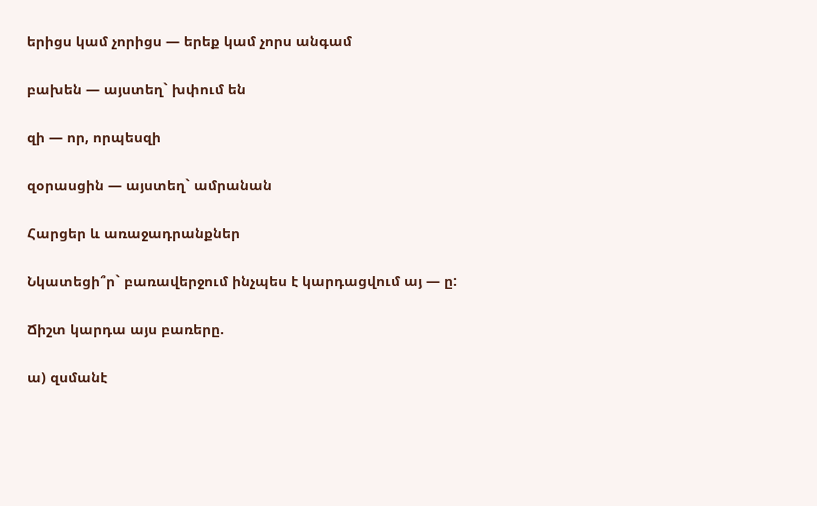երիցս կամ չորիցս — երեք կամ չորս անգամ

բախեն — այստեղ` խփում են

զի — որ, որպեսզի

զօրասցին — այստեղ` ամրանան

Հարցեր և առաջադրանքներ

Նկատեցի՞ր` բառավերջում ինչպես է կարդացվում այ — ը:

Ճիշտ կարդա այս բառերը.

ա) զսմանէ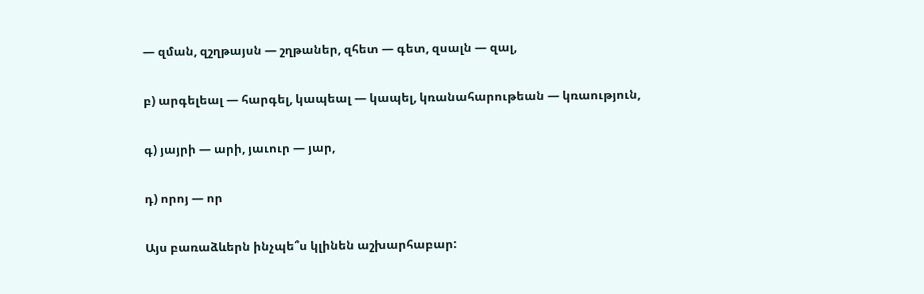— զման, զշղթայսն — շղթաներ, զհետ — գետ, զսալն — զալ,

բ) արգելեալ — հարգել, կապեալ — կապել, կռանահարութեան — կռաություն,

գ) յայրի — արի, յաւուր — յար,

դ) որոյ — որ

Այս բառաձևերն ինչպե՞ս կլինեն աշխարհաբար: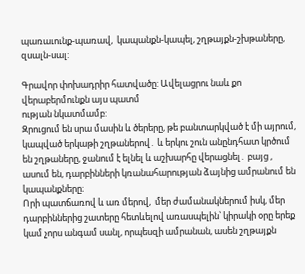պառաւունք-պառավ,  կապանքն-կապել, շղթայքն-շխթաները, զսալն-սալ:

Գրավոր փոխադրիր հատվածը: Ավելացրու նաև քո վերաբերմունքն այս պատմ
ության նկատմամբ:
Զրուցում են սրա մասին և ծերերը, թե բանտարկված է մի այրում, կապված երկաթի շղթաներով․ և երկու շուն անընդհատ կրծում են շղթաները, ջանում է ելնել և աշխարհը վերացնել․ բայց , ասում են, դարբինների կռանահարության ձայնից ամրանում են կապանքները։
Որի պատճառով և առ մերով,  մեր ժամանակներում իսկ, մեր դարբիններից շատերը հետևելով առասպելին՝ կիրակի օրը երեք կամ չորս անգամ սանլ, որպեսզի ամրանան, ասեն շղթայքն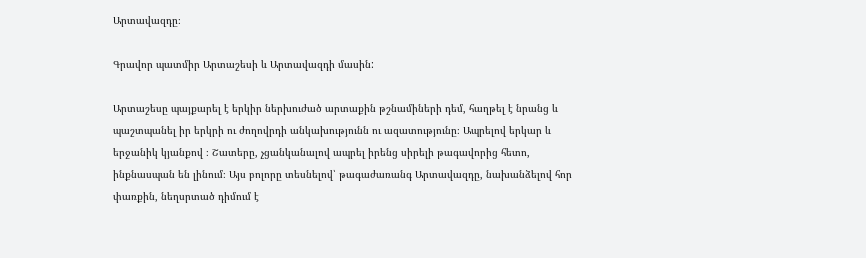Արտավազդը։

Գրավոր պատմիր Արտաշեսի և Արտավազդի մասին:

Արտաշեսը պայքարել է երկիր ներխուժած արտաքին թշնամիների դեմ, հաղթել է նրանց և պաշտպանել իր երկրի ու ժողովրդի անկախությունն ու ազատությունը։ Ապրելով երկար և երջանիկ կյանքով ։ Շատերը, չցանկանալով ապրել իրենց սիրելի թագավորից հետո, ինքնասպան են լինում։ Այս բոլորը տեսնելով՝ թագաժառանգ Արտավազդը, նախանձելով հոր փառքին, նեղսրտած դիմում է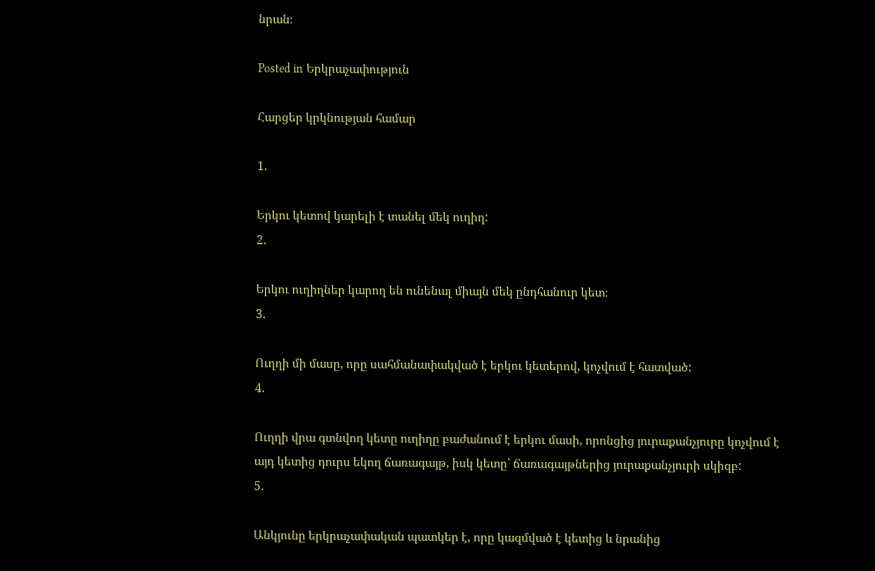նրան։

Posted in Երկրաչափություն

Հարցեր կրկնության համար

1.

Երկու կետով կարելի է տանել մեկ ուղիղ:
2.

Երկու ուղիղներ կարող են ունենալ միայն մեկ ընդհանուր կետ։
3.

Ուղղի մի մասը, որը սահմանափակված է երկու կետերով, կոչվում է հատված:
4.

Ուղղի վրա գտնվող կետը ուղիղը բաժանում է երկու մասի, որոնցից յուրաքանչյուրը կոչվում է այդ կետից դուրս եկող ճառագայթ, իսկ կետը՝ ճառագայթներից յուրաքանչյուրի սկիզբ:
5.

Անկյունը երկրաչափական պատկեր է, որը կազմված է կետից և նրանից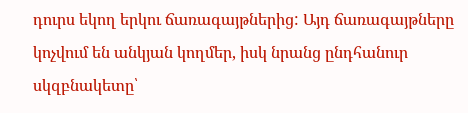դուրս եկող երկու ճառագայթներից: Այդ ճառագայթները կոչվում են անկյան կողմեր, իսկ նրանց ընդհանուր սկզբնակետը՝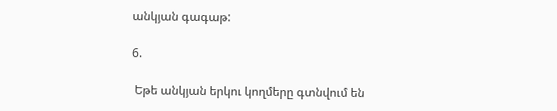անկյան գագաթ:

6.

 Եթե անկյան երկու կողմերը գտնվում են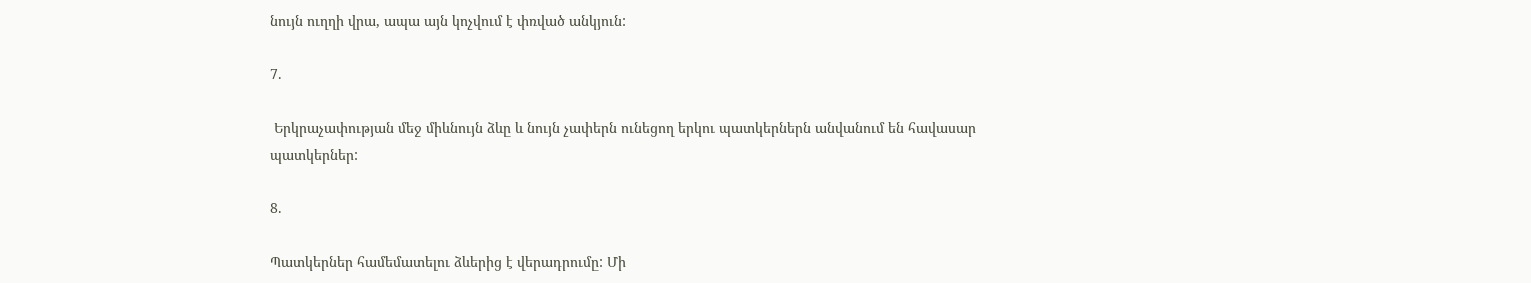նույն ուղղի վրա, ապա այն կոչվում է փռված անկյուն:

7.

 Երկրաչափության մեջ միևնույն ձևը և նույն չափերն ունեցող երկու պատկերներն անվանում են հավասար պատկերներ:

8.

Պատկերներ համեմատելու ձևերից է վերադրումը: Մի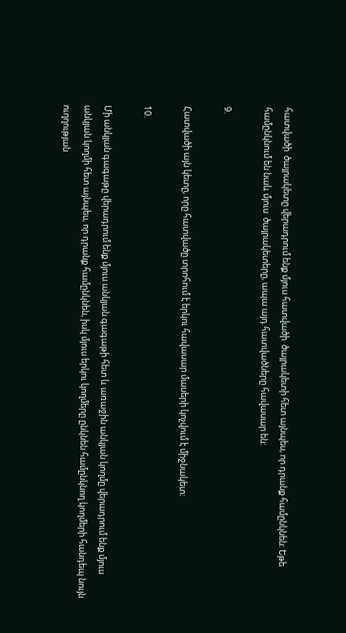հատվածի  ծայրակետը վերադրում ենք մյուս հատվածի  ծայրակետի հետ այնպես, որ դրանք համընկնեն: Եթե համընկնում են նաև մյուս  ծայրակետերը, ապա այդ հատվածները հավասար են:

9.

Հատվածի այն կետը, որը հատվածը տրոհում է երկու հավասար մասերի կոչվում է միջնակետ:

10.

Մի անկյան գագաթը վերադրում ենք մյուս անկյան գագաթի հետ և առաջին անկյան կողմը վերադրում ենք մյուս անկյան կողմի հետ այնպես, որ դրանք համընկնեն, իսկ մյուս երկու կողմերը ընկնեն համընկնող կողմերի հանդեպ նույն ուղղության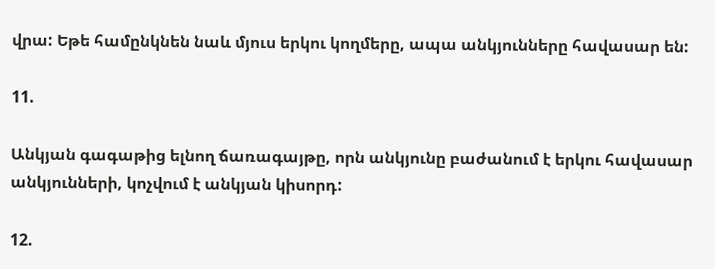վրա: Եթե համընկնեն նաև մյուս երկու կողմերը, ապա անկյունները հավասար են:

11.

Անկյան գագաթից ելնող ճառագայթը, որն անկյունը բաժանում է երկու հավասար անկյունների, կոչվում է անկյան կիսորդ:

12.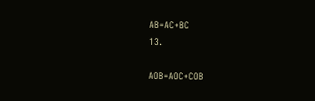AB=AC+BC
13.

AOB=AOC+COB